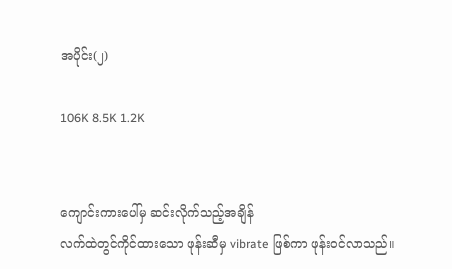အပိုင်း(၂)

106K 8.5K 1.2K


ကျောင်းကားပေါ်မှ ဆင်းလိုက်သည့်အချိန်
လက်ထဲတွင်ကိုင်ထားသော ဖုန်းဆီမှ vibrate ဖြစ်ကာ ဖုန်းဝင်လာသည်။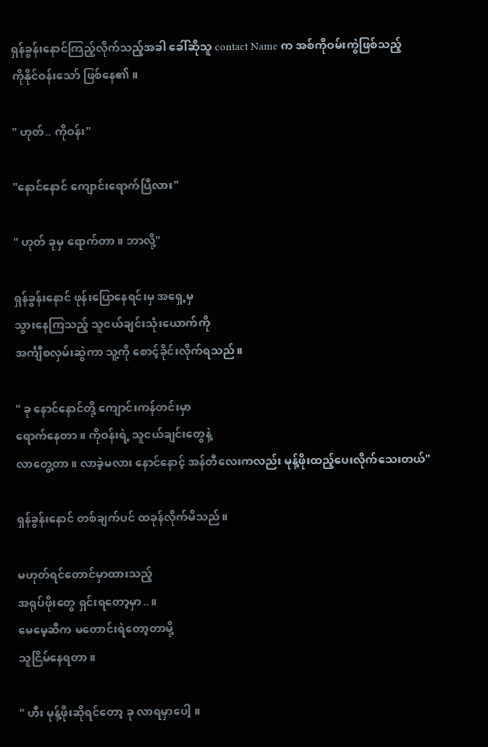ရှန်ခွန်းနောင်ကြည့်လိုက်သည့်အခါ ခေါ်ဆိုသူ contact Name က အစ်ကိုဝမ်းကွဲဖြစ်သည့်
ကိုနိုင်ဝန်းသော် ဖြစ်နေ၏။

" ဟုတ်.. ကိုဝန်း"

"နောင်နောင် ကျောင်းရောက်ပြီလား"

" ဟုတ် ခုမှ ရောက်တာ။ ဘာလို့"

ရှန်ခွန်းနောင် ဖုန်းပြောနေရင်းမှ အရှေ့မှ
သွားနေကြသည့် သူငယ်ချင်းသုံးယောက်ကို
အင်္ကျီစလှမ်းဆွဲကာ သူ့ကို စောင့်ခိုင်းလိုက်ရသည်။

" ခု နောင်နောင်တို့ ကျောင်းကန်တင်းမှာ
ရောက်နေတာ ။ ကိုဝန်းရဲ့ သူငယ်ချင်းတွေနဲ့
လာတွေ့တာ။ လာခဲ့မလား နောင်နောင့် အန်တီလေးကလည်း မုန့်ဖိုးထည့်ပေးလိုက်သေးတယ်"

ရှန်ခွန်းနောင် တစ်ချက်ပင် ထခုန်လိုက်မိသည်။

မဟုတ်ရင်တောင်မှာထားသည့်
အရုပ်ဖိုးတွေ ရှင်းရတော့မှာ..။
မေမေ့ဆီက မတောင်းရဲတော့တာမို့
သူငြိမ်နေရတာ။

" ဟီး မုန့်ဖိုးဆိုရင်တော့ ခု လာရမှာပေါ့ ။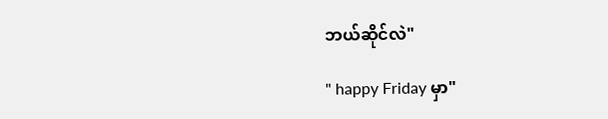ဘယ်ဆိုင်လဲ"

" happy Friday မှာ"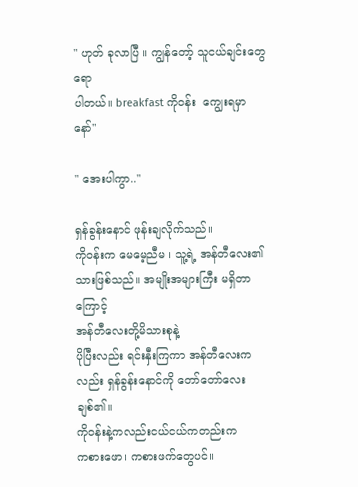" ဟုတ် ခုလာပြီ ။ ကျွန်တော့် သူငယ်ချင်းတွေရော
ပါတယ်။ breakfast ကိုဝန်း  ကျွေးရမှာနော်"

" အေးပါကွာ.."

ရှန်ခွန်းနောင် ဖုန်းချလိုက်သည်။
ကိုဝန်းက မေမေ့ညီမ ၊ သူ့ရဲ့ အန်တီလေး၏
သားဖြစ်သည်။ အမျိုးအများကြီး မရှိတာကြောင့်
အန်တီလေးတို့မိသားစုနဲ့
ပိုပြီးလည်း ရင်းနှီးကြကာ အန်တီလေးကလည်း ရှန်ခွန်းနောင်ကို တော်တော်လေးချစ်၏။
ကိုဝန်းနဲ့ကလည်းငယ်ငယ်ကတည်းက
ကစားဖော၊ ကစားဖက်တွေပင်။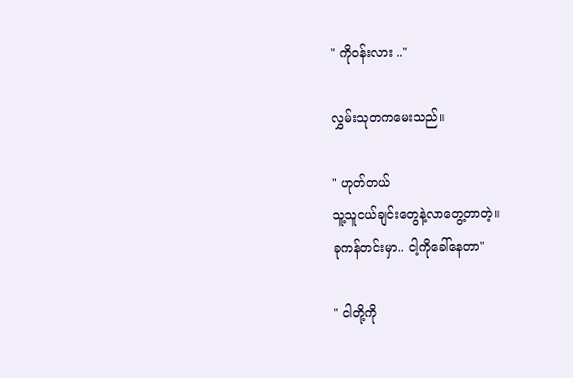" ကိုဝန်းလား .."

လွှမ်းသုတကမေးသည်။

" ဟုတ်တယ်
သူ့သူငယ်ချင်းတွေနဲ့လာတွေ့တာတဲ့။
ခုကန်တင်းမှာ.. ငါ့ကိုခေါ်နေတာ"

" ငါတို့ကို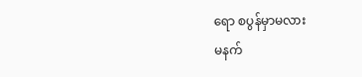ရော စပွန်မှာမလား
မနက်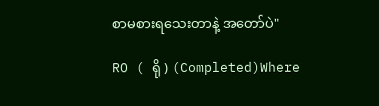စာမစားရသေးတာနဲ့ အတော်ပဲ"

RO ( ရို ) (Completed)Where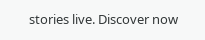stories live. Discover now